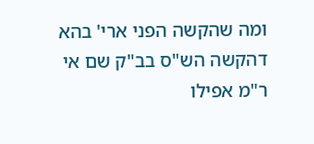ומה שהקשה הפני ארי' בהא דהקשה הש"ס בב"ק שם אי ר"מ אפילו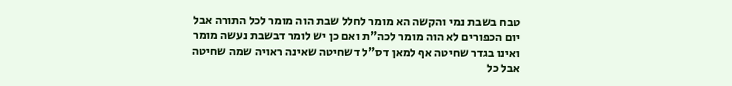טבח בשבת נמי והקשה הא מומר לחלל שבת הוה מומר לכל התורה אבל יום הכפורים לא הוה מומר לכה"ת ואם כן יש לומר דבשבת נעשה מומר ואינו בגדר שחיטה אף למאן דס"ל דשחיטה שאינה ראויה שמה שחיטה אבל כל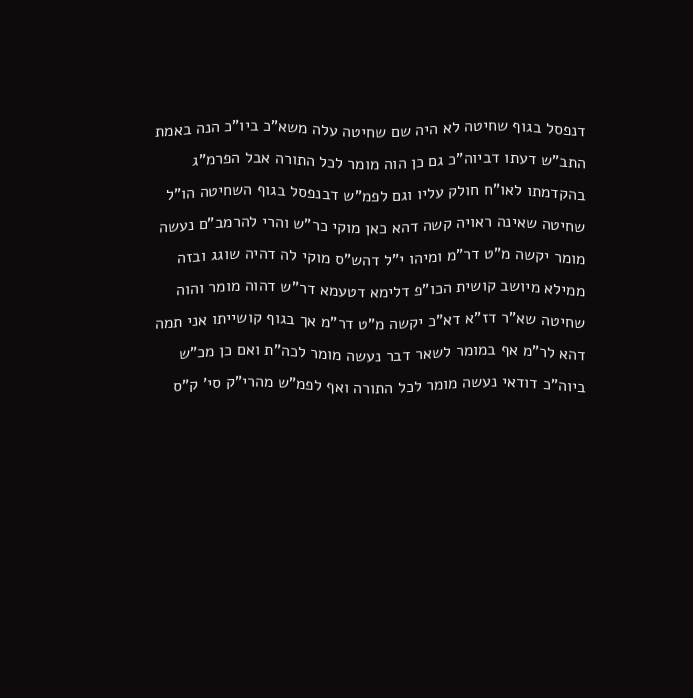דנפסל בגוף שחיטה לא היה שם שחיטה עלה משא"כ ביו"כ הנה באמת התב"ש דעתו דביוה"כ גם כן הוה מומר לכל התורה אבל הפרמ"ג בהקדמתו לאו"ח חולק עליו וגם לפמ"ש דבנפסל בגוף השחיטה הו"ל שחיטה שאינה ראויה קשה דהא כאן מוקי כר"ש והרי להרמב"ם נעשה מומר יקשה מ"ט דר"מ ומיהו י"ל דהש"ס מוקי לה דהיה שוגג ובזה ממילא מיושב קושית הכו"פ דלימא דטעמא דר"ש דהוה מומר והוה שחיטה שא"ר דז"א דא"כ יקשה מ"ט דר"מ אך בגוף קושייתו אני תמה דהא לר"מ אף במומר לשאר דבר נעשה מומר לכה"ת ואם כן מכ"ש ביוה"כ דודאי נעשה מומר לכל התורה ואף לפמ"ש מהרי"ק סי' ק"ס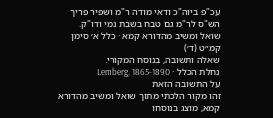עכ"פ ביוה"כ ודאי מודה ר"מ ושפיר פריך הש"ס לר"מ גם טבח בשבת נמי ודו"ק.
שואל ומשיב מהדורא קמא · כלל א׳ סימן קמ״ט (ד׳)
שאלה ותשובה, בנוסח המקורי.
נחלת הכלל · Lemberg, 1865-1890
על התשובה הזאת
זהו מקור הלכתי מתוך שואל ומשיב מהדורא קמא, מוצג בנוסחו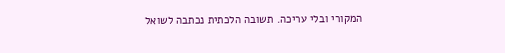המקורי ובלי עריכה. תשובה הלכתית נכתבה לשואל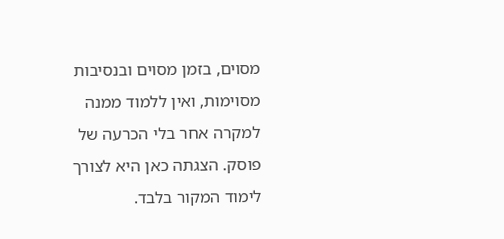מסוים, בזמן מסוים ובנסיבות מסוימות, ואין ללמוד ממנה למקרה אחר בלי הכרעה של פוסק. הצגתה כאן היא לצורך לימוד המקור בלבד.